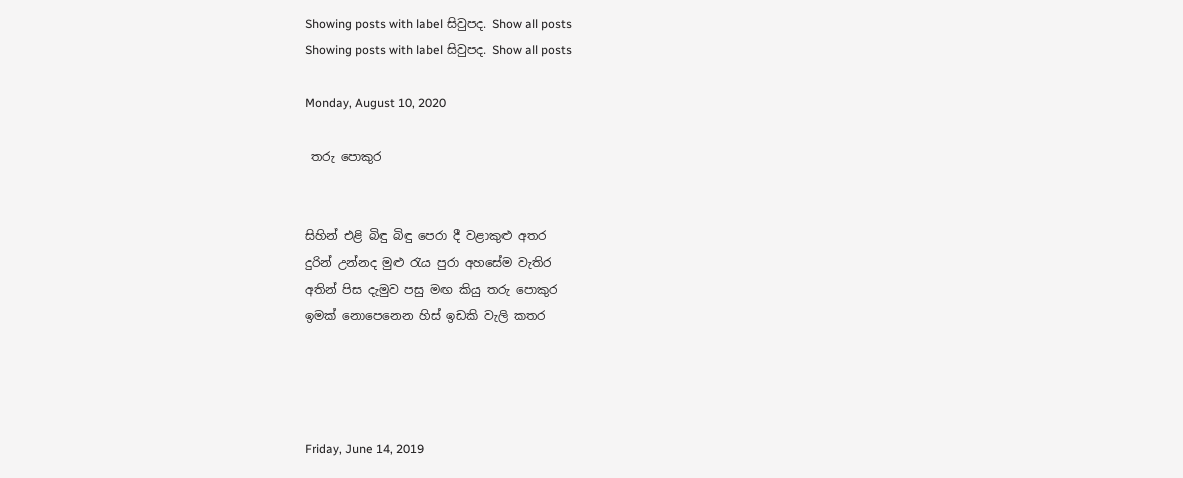Showing posts with label සිවුපද. Show all posts
Showing posts with label සිවුපද. Show all posts

Monday, August 10, 2020

 තරු පොකුර


සිහින් එළි බිඳු බිඳු පෙරා දී වළාකුළු අතර
දුරින් උන්නද මුළු රැය පුරා අහසේම වැතිර
අතින් පිස දැමුව පසු මඟ කියු තරු පොකුර
ඉමක් නොපෙනෙන හිස් ඉඩකි වැලි කතර




Friday, June 14, 2019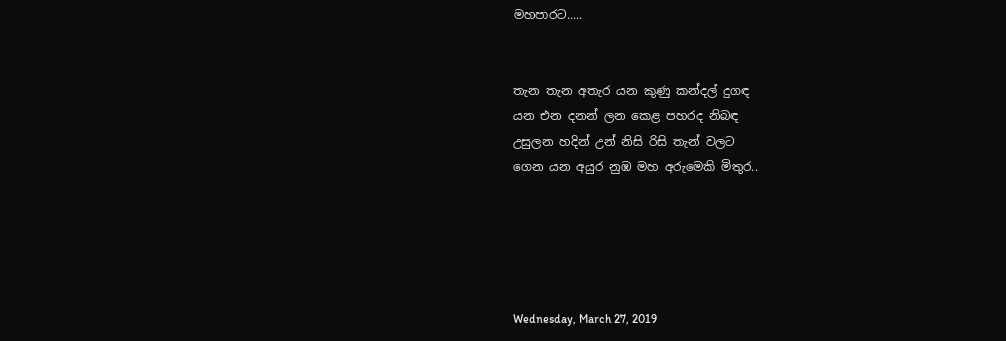මහපාරට.....


තැන තැන අතැර යන කුණු කන්දල් දුගඳ
යන එන දනන් ලන කෙළ පහරද නිබඳ
උසුලන හදින් උන් නිසි රිසි තැන් වලට
ගෙන යන අයුර නුඹ මහ අරුමෙකි මිතුර..





Wednesday, March 27, 2019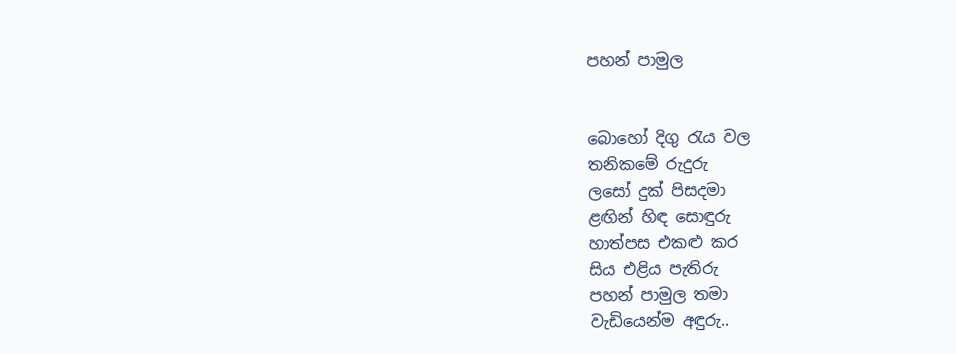පහන් පාමුල


බොහෝ දිගු රැය වල
තනිකමේ රුදුරු
ලසෝ දුක් පිසදමා
ළඟින් හිඳ සොඳුරු
හාත්පස එකළු කර
සිය එළිය පැතිරු
පහන් පාමුල තමා
වැඩියෙන්ම අඳුරු..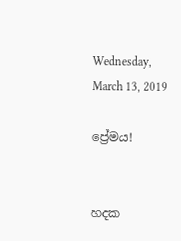Wednesday, March 13, 2019

ප්‍රේමය!


හදක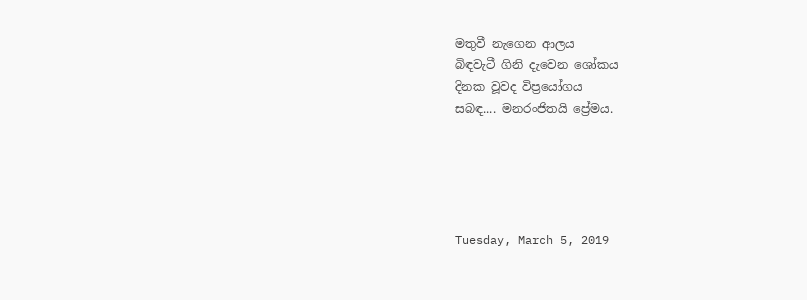මතුවී නැගෙන ආලය
බිඳවැටී ගිනි දැවෙන ශෝකය
දිනක වූවද විප්‍රයෝගය
සබඳ.... මනරංජිතයි ප්‍රේමය.





Tuesday, March 5, 2019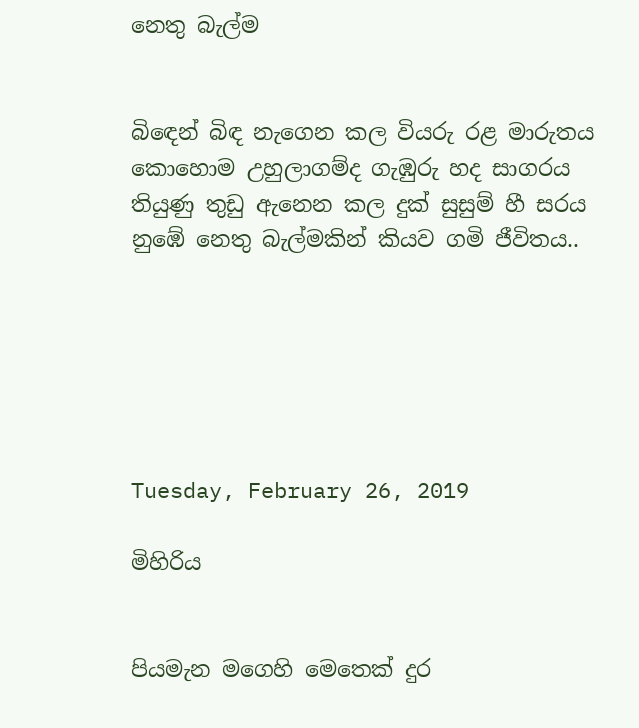නෙතු බැල්ම


බිඳෙන් බිඳ නැගෙන කල වියරු රළ මාරුතය
කොහොම උහුලාගම්ද ගැඹුරු හද සාගරය
තියුණු තුඩු ඇනෙන කල දුක් සුසුම් හී සරය
නුඹේ නෙතු බැල්මකින් කියව ගමි ජීවිතය..






Tuesday, February 26, 2019

මිහිරිය


පියමැන මගෙහි මෙතෙක් දුර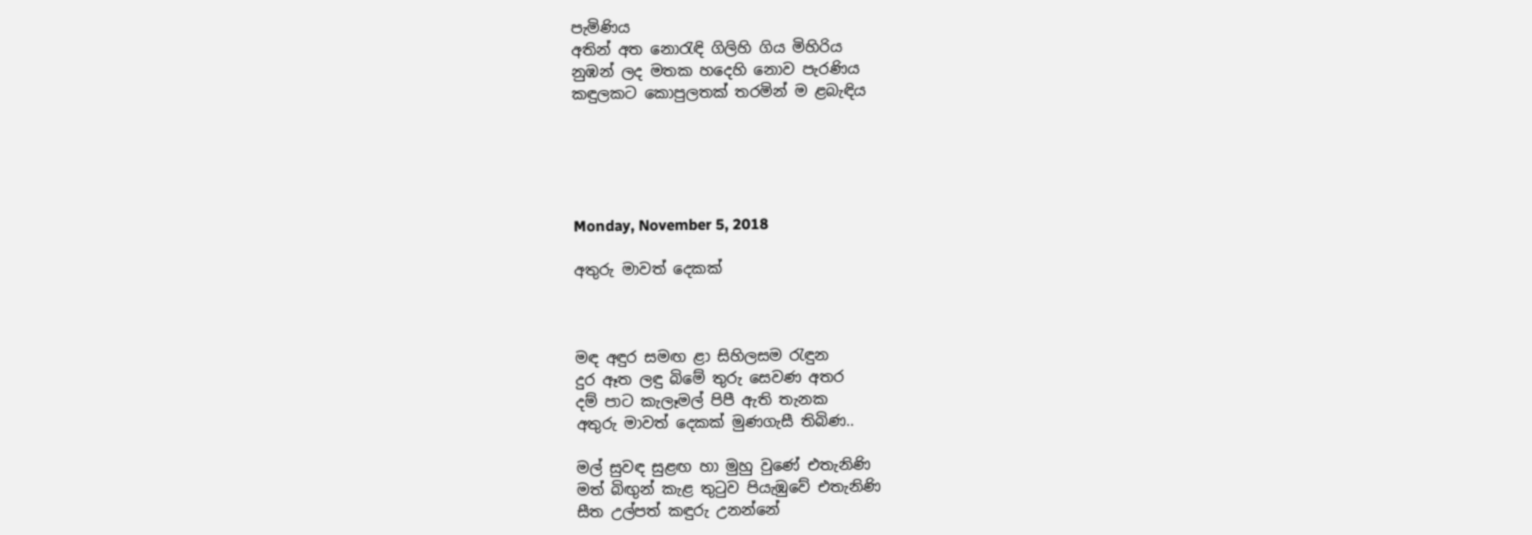පැමිණිය
අතින් අත නොරැඳි ගිලිහි ගිය මිහිරිය
නුඹන් ලද මතක හදෙහි නොව පැරණිය
කඳුලකට කොපුලතක් තරමින් ම ළබැඳිය





Monday, November 5, 2018

අතුරු මාවත් දෙකක්



මඳ අඳුර සමඟ ළා සිහිලසම රැඳුන
දුර ඈත ලඳු බිමේ තුරු සෙවණ අතර
දම් පාට කැලෑමල් පිපී ඇති තැනක
අතුරු මාවත් දෙකක් මුණගැසී තිබිණ..

මල් සුවඳ සුළඟ හා මුහු වුණේ එතැනිණි
මත් බිඟුන් කැළ තුටුව පියැඹුවේ එතැනිණි
සීත උල්පත් කඳුරු උනන්නේ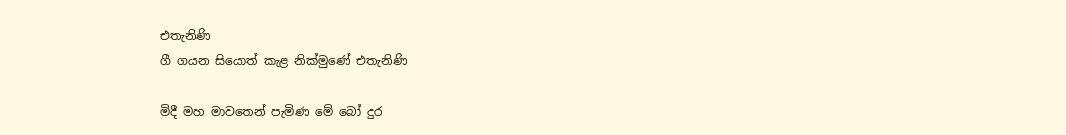එතැනිණි
ගී ගයන සියොත් කැළ නික්මුණේ එතැනිණි

මිදී මහ මාවතෙන් පැමිණ මේ බෝ දුර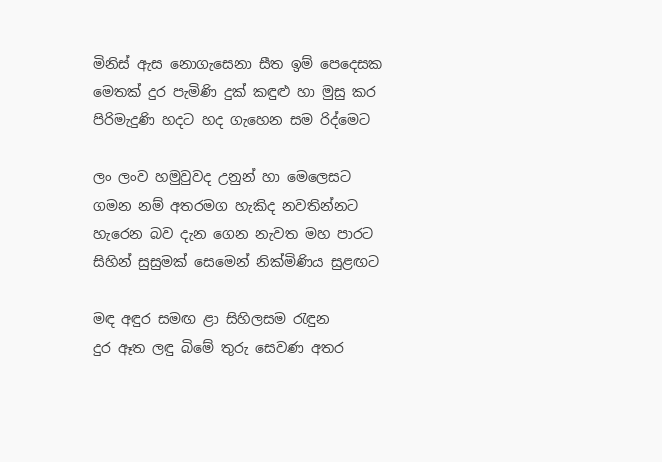මිනිස් ඇස නොගැසෙනා සීත ඉම් පෙදෙසක
මෙතක් දුර පැමිණි දුක් කඳුළු හා මුසු කර
පිරිමැදුණි හදට හද ගැහෙන සම රිද්මෙට

ලං ලංව හමුවුවද උනුන් හා මෙලෙසට
ගමන නම් අතරමග හැකිද නවතින්නට
හැරෙන බව දැන ගෙන නැවත මහ පාරට
සිහින් සුසුමක් සෙමෙන් නික්මිණිය සුළඟට

මඳ අඳුර සමඟ ළා සිහිලසම රැඳුන
දුර ඈත ලඳු බිමේ තුරු සෙවණ අතර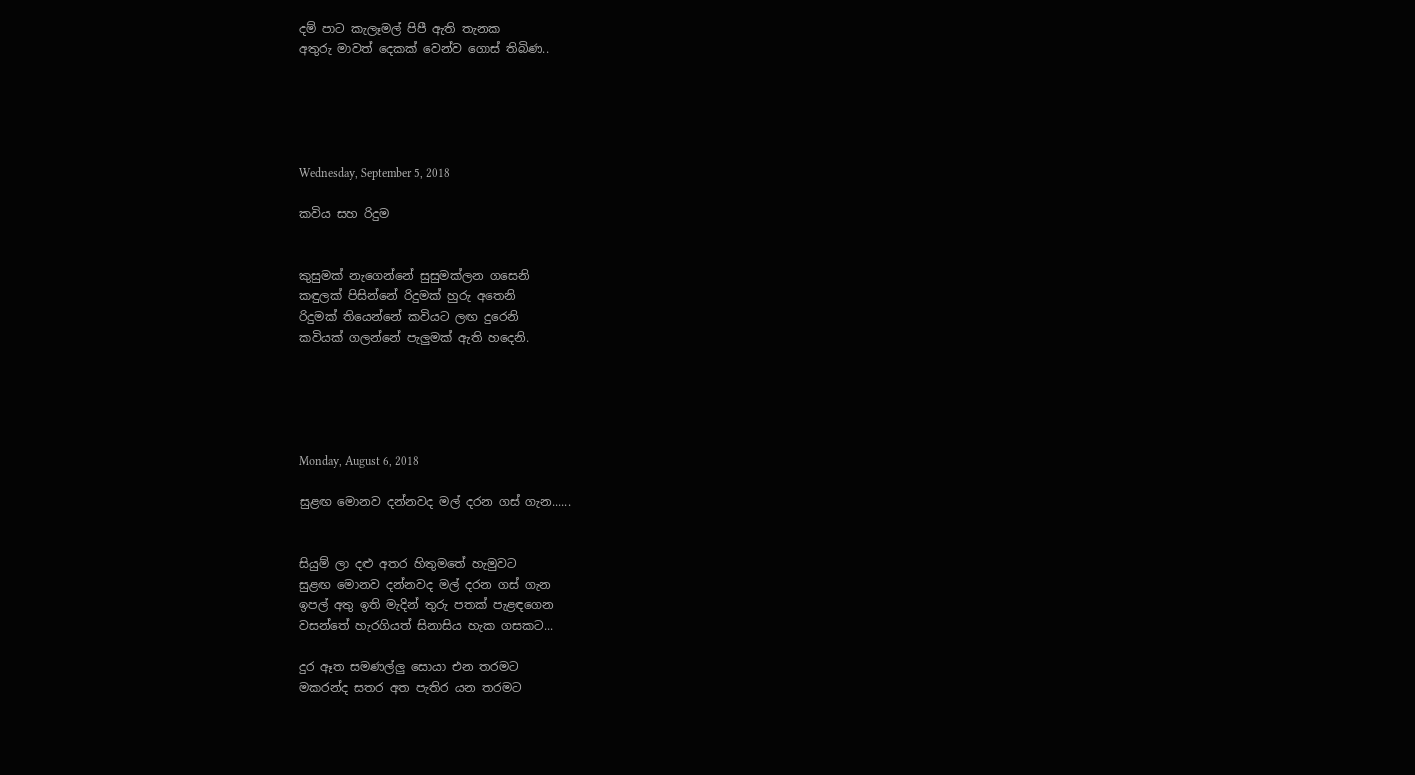දම් පාට කැලෑමල් පිපී ඇති තැනක
අතුරු මාවත් දෙකක් වෙන්ව ගොස් තිබිණ..





Wednesday, September 5, 2018

කවිය සහ රිදුම


කුසුමක් නැගෙන්නේ සුසුමක්ලන ගසෙනි
කඳුලක් පිසින්නේ රිදුමක් හුරු අතෙනි
රිදුමක් තියෙන්නේ කවියට ලඟ දුරෙනි
කවියක් ගලන්නේ පැලුමක් ඇති හදෙනි.





Monday, August 6, 2018

සුළඟ මොනව දන්නවද මල් දරන ගස් ගැන......


සියුම් ලා දළු අතර හිතුමතේ හැමුවට
සුළඟ මොනව දන්නවද මල් දරන ගස් ගැන
ඉපල් අතු ඉති මැදින් තුරු පතක් පැළඳගෙන
වසන්තේ හැරගියත් සිනාසිය හැක ගසකට...

දුර ඈත සමණල්ලු සොයා එන තරමට
මකරන්ද සතර අත පැතිර යන තරමට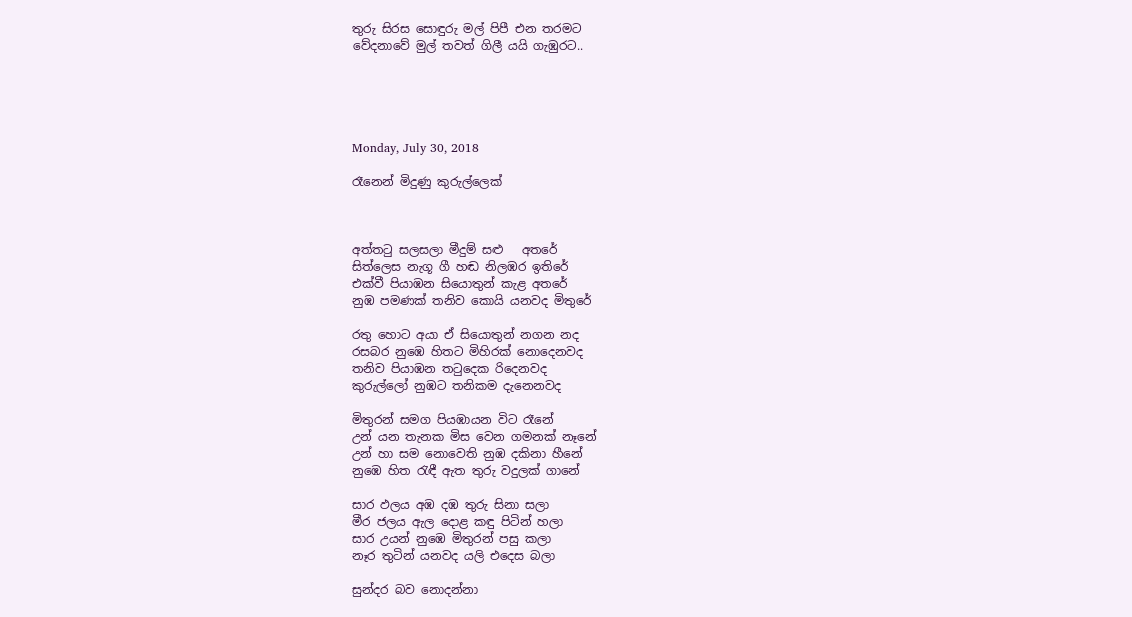තුරු සිරස සොඳුරු මල් පිපී එන තරමට
වේදනාවේ මුල් තවත් ගිලී යයි ගැඹුරට..





Monday, July 30, 2018

රෑනෙන් මිදුණු කුරුල්ලෙක්



අත්තටු සලසලා මීදුම් සළු   අතරේ
සිත්ලෙස නැගූ ගී හඬ නිලඹර ඉතිරේ
එක්වී පියාඹන සියොතුන් කැළ අතරේ
නුඹ පමණක් තනිව කොයි යනවද මිතුරේ

රතු හොට අයා ඒ සියොතුන් නගන නද
රසබර නුඹෙ හිතට මිහිරක් නොදෙනවද
තනිව පියාඹන තටුදෙක රිදෙනවද
කුරුල්ලෝ නුඹට තනිකම දැනෙනවද

මිතුරන් සමග පියඹායන විට රෑනේ
උන් යන තැනක මිස වෙන ගමනක් නෑනේ
උන් හා සම නොවෙති නුඹ දකිනා හීනේ
නුඹෙ හිත රැඳී ඇත තුරු වදුලක් ගානේ

සාර ඵලය අඹ දඹ තුරු සිනා සලා
මීර ජලය ඇල දොළ කඳු පිටින් හලා
සාර උයන් නුඹෙ මිතුරන් පසු කලා
නෑර තුටින් යනවද යලි එදෙස බලා

සුන්දර බව නොදන්නා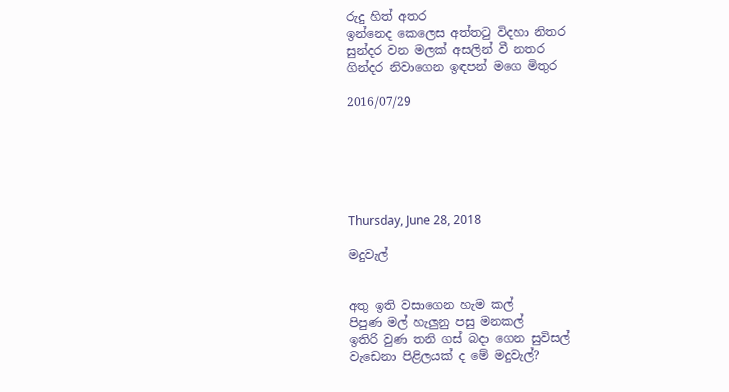රුදු හිත් අතර
ඉන්නෙද කෙලෙස අත්තටු විදහා නිතර
සුන්දර වන මලක් අසලින් වී නතර
ගින්දර නිවාගෙන ඉඳපන් මගෙ මිතුර

2016/07/29






Thursday, June 28, 2018

මදුවැල්


අතු ඉති වසාගෙන හැම කල්
පිපුණ මල් හැලුනු පසු මනකල්
ඉතිරි වුණ තනි ගස් බදා ගෙන සුවිසල්
වැඩෙනා පිළිලයක් ද මේ මදුවැල්?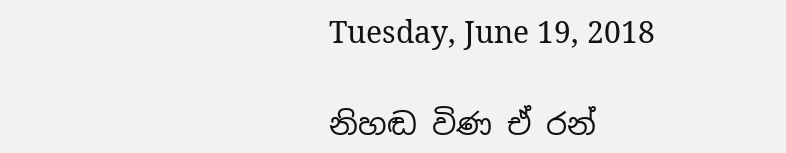Tuesday, June 19, 2018

නිහඬ විණ ඒ රන්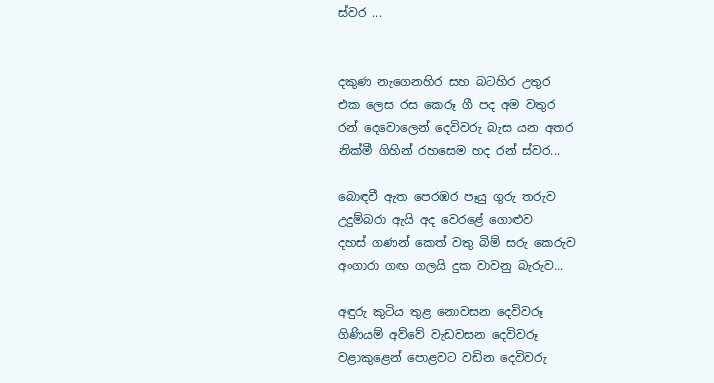ස්වර ...


දකුණ නැගෙනහිර සහ බටහිර උතුර
එක ලෙස රස කෙරූ ගී පද අම වතුර
රන් දෙවොලෙන් දෙවිවරු බැස යන අතර
නික්මී ගිහින් රහසෙම හද රන් ස්වර...

බොඳවී ඇත පෙරඹර පෑයු ගුරු තරුව
උදුම්බරා ඇයි අද වෙරළේ ගොළුව
දහස් ගණන් කෙත් වතු බිම් සරු කෙරුව
අංගාරා ගඟ ගලයි දුක වාවනු බැරුව...

අඳුරු කුටිය තුළ නොවසන දෙවිවරූ
ගිණියම් අව්වේ වැඩවසන දෙවිවරූ
වළාකුළෙන් පොළවට වඩින දෙවිවරු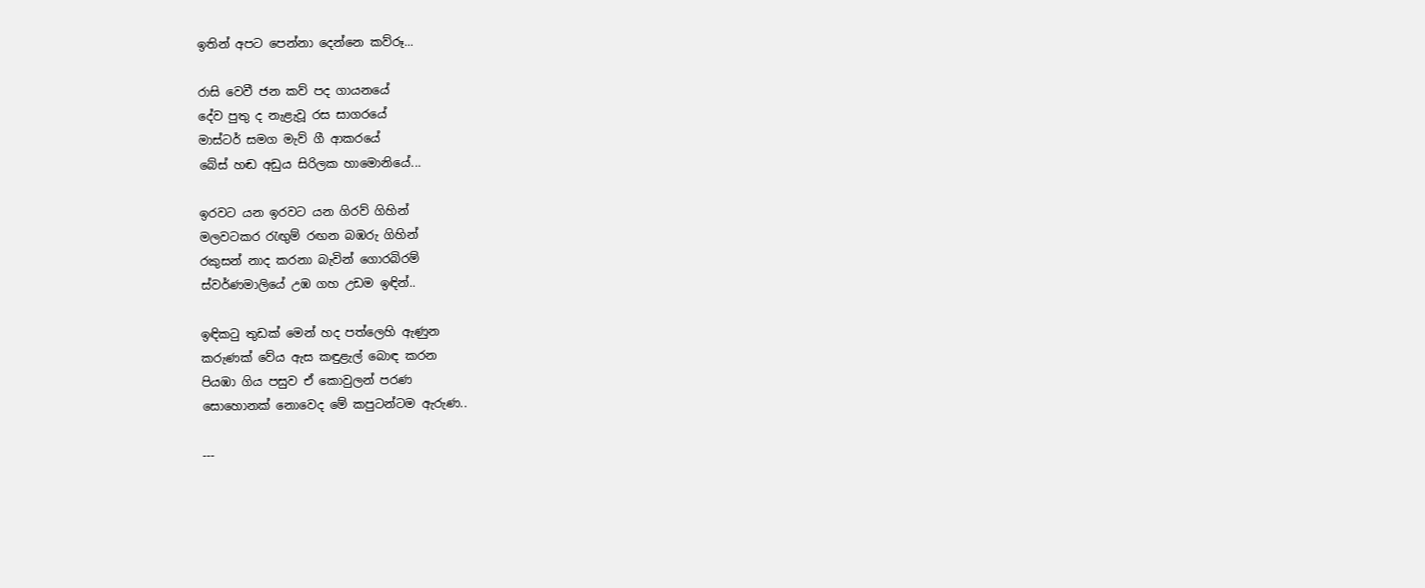ඉතින් අපට පෙන්නා දෙන්නෙ කව්රූ...

රාසි වෙවී ජන කව් පද ගායනයේ
දේව පුතු ද නැළැවූ රස සාගරයේ
මාස්ටර් සමග මැව් ගී ආකරයේ
බේස් හඬ අඩුය සිරිලක හාමොනියේ...

ඉරවට යන ඉරවට යන ගිරව් ගිහින්
මලවටකර රැඟුම් රඟන බඹරු ගිහින්
රකුසන් නාද කරනා බැවින් ගොරබිරම්
ස්වර්ණමාලියේ උඹ ගහ උඩම ඉඳින්..

ඉඳිකටු තුඩක් මෙන් හද පත්ලෙහි ඇණුන
කරුණක් වේය ඇස කඳුළැල් බොඳ කරන
පියඹා ගිය පසුව ඒ කොවුලන් පරණ
සොහොනක් නොවෙද මේ කපුටන්ටම ඇරුණ..

---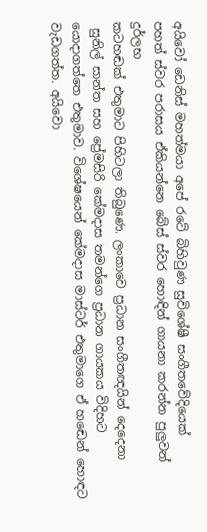අයිවෝ ඩෙනිස් මහත්මයා අපේ රටේ බිහිවුණ සුවිශේෂී සංගීතවේදියෙක්
පහත් ස්වර පරාසය ඒකියන්නෙ බේස් ස්වර හොඳින් ගායනා කරන්න පුලුවන් දුර්ලභ
කටහඬක් එතුමාට පිහිටලා තිබුණෙ. ලංකාවෙ ප්‍රධාන සංගීතඥයින් දෙදෙනා
 සුනිල් සාන්ත සහ ප්‍රේමසිරි කේමදාස තමන්ගෙ ප්‍රධාන ගායකය විදිහට
යොදාගත්තෙ එතුමාව. විශේෂයෙන් කේමදාස මාස්ටර් එතුමාගෙ ඒ හඬෙන් හොඳට
වැඩගත්ත. අයිවො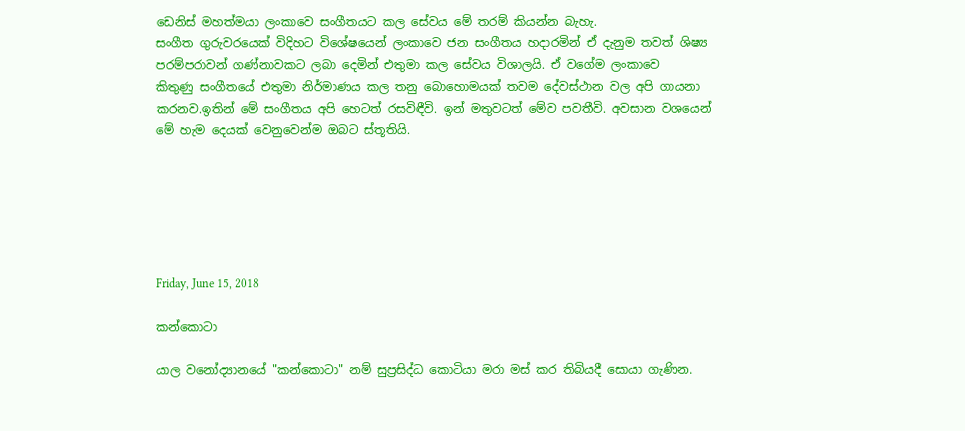ඩෙනිස් මහත්මයා ලංකාවෙ සංගීතයට කල සේවය මේ තරම් කියන්න බැහැ.
සංගීත ගුරුවරයෙක් විදිහට විශේෂයෙන් ලංකාවෙ ජන සංගීතය හදාරමින් ඒ දැනුම තවත් ශිෂ්‍ය
පරම්පරාවන් ගණ්නාවකට ලබා දෙමින් එතුමා කල සේවය විශාලයි. ඒ වගේම ලංකාවෙ
කිතුණු සංගීතයේ එතුමා නිර්මාණය කල තනු බොහොමයක් තවම දේවස්ථාන වල අපි ගායනා
කරනව.ඉතින් මේ සංගීතය අපි හෙටත් රසවිඳීවි. ඉන් මතුවටත් මේව පවතීවි. අවසාන වශයෙන්
මේ හැම දෙයක් වෙනුවෙන්ම ඔබට ස්තූතියි.






Friday, June 15, 2018

කන්කොටා

යාල වනෝද්‍යානයේ "කන්කොටා" නම් සුප්‍රසිද්ධ කොටියා මරා මස් කර තිබියදී සොයා ගැණින.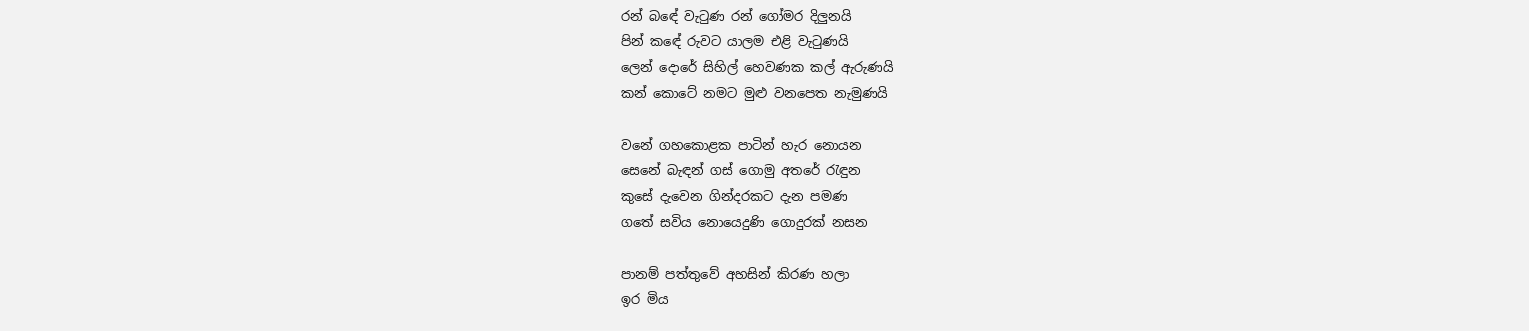රන් බඳේ වැටුණ රන් ගෝමර දිලුනයි
පින් කඳේ රුවට යාලම එළි වැටුණයි
ලෙන් දොරේ සිහිල් හෙවණක කල් ඇරුණයි
කන් කොටේ නමට මුළු වනපෙත නැමුණයි

වනේ ගහකොළක පාටින් හැර නොයන
සෙනේ බැඳන් ගස් ගොමු අතරේ රැඳුන
කුසේ දැවෙන ගින්දරකට දැන පමණ
ගතේ සවිය නොයෙදුණි ගොදුරක් නසන

පානම් පත්තුවේ අහසින් කිරණ හලා
ඉර මිය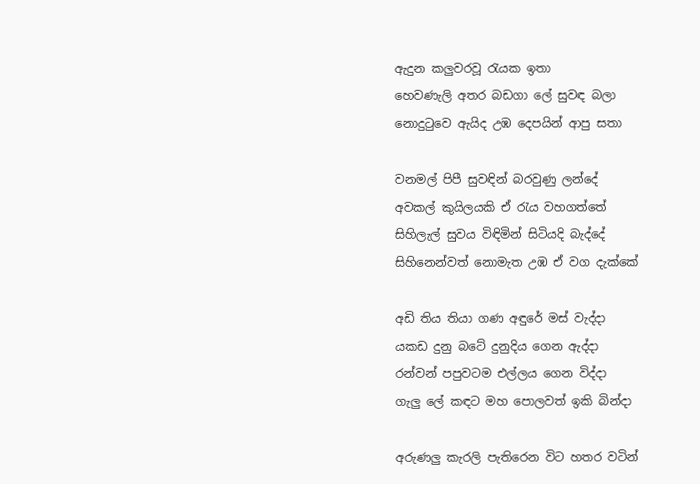ඇදුන කලුවරවූ රැයක ඉතා
හෙවණැලි අතර බඩගා ලේ සුවඳ බලා
නොදුටුවෙ ඇයිද උඹ දෙපයින් ආපු සතා

වනමල් පිපී සුවඳින් බරවුණු ලන්දේ
අවකල් කුයිලයකි ඒ රැය වහගත්තේ
සිහිලැල් සුවය විඳිමින් සිටියදි බැද්දේ
සිහිනෙන්වත් නොමැත උඹ ඒ වග දැක්කේ

අඩි තිය තියා ගණ අඳුරේ මස් වැද්දා
යකඩ දුනු බටේ දුනුදිය ගෙන ඇද්දා
රන්වන් පපුවටම එල්ලය ගෙන විද්දා
ගැලු ලේ කඳට මහ පොලවත් ඉකි බින්දා

අරුණලු කැරලි පැතිරෙන විට හතර වටින්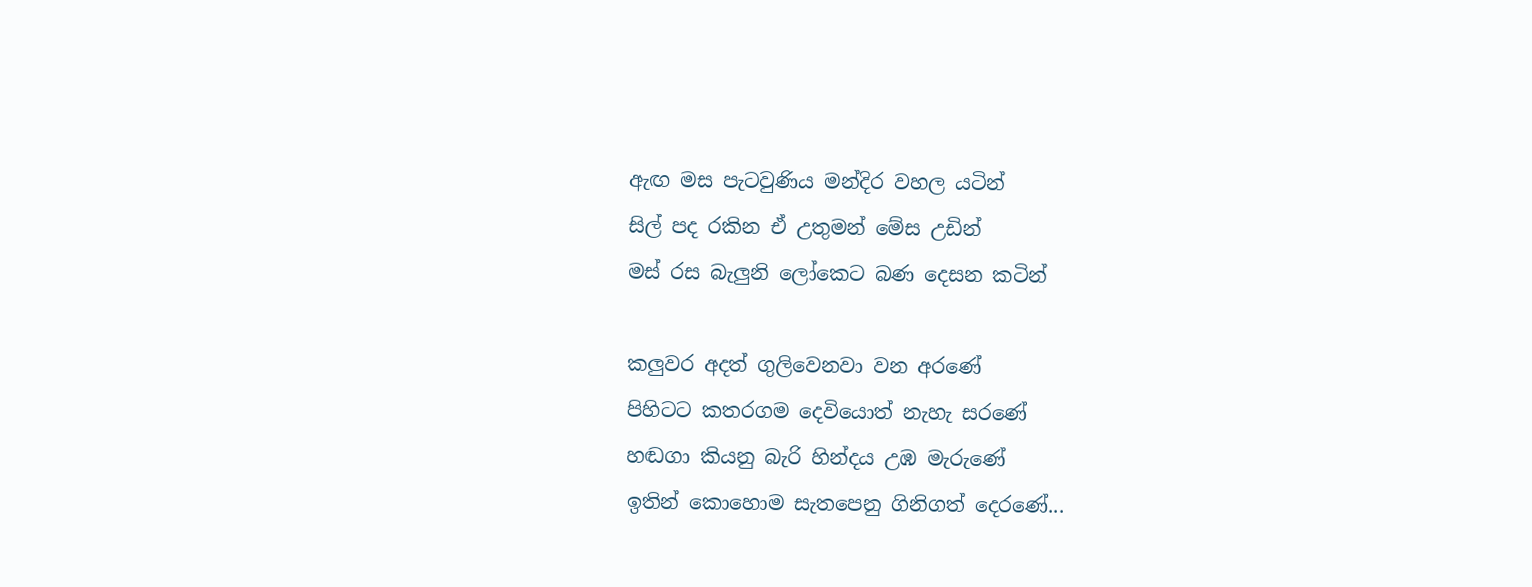ඇඟ මස පැටවුණිය මන්දිර වහල යටින්
සිල් පද රකින ඒ උතුමන් මේස උඩින්
මස් රස බැලුනි ලෝකෙට බණ දෙසන කටින්

කලුවර අදත් ගුලිවෙනවා වන අරණේ
පිහිටට කතරගම දෙවියොත් නැහැ සරණේ
හඬගා කියනු බැරි හින්දය උඹ මැරුණේ
ඉතින් කොහොම සැතපෙනු ගිනිගත් දෙරණේ...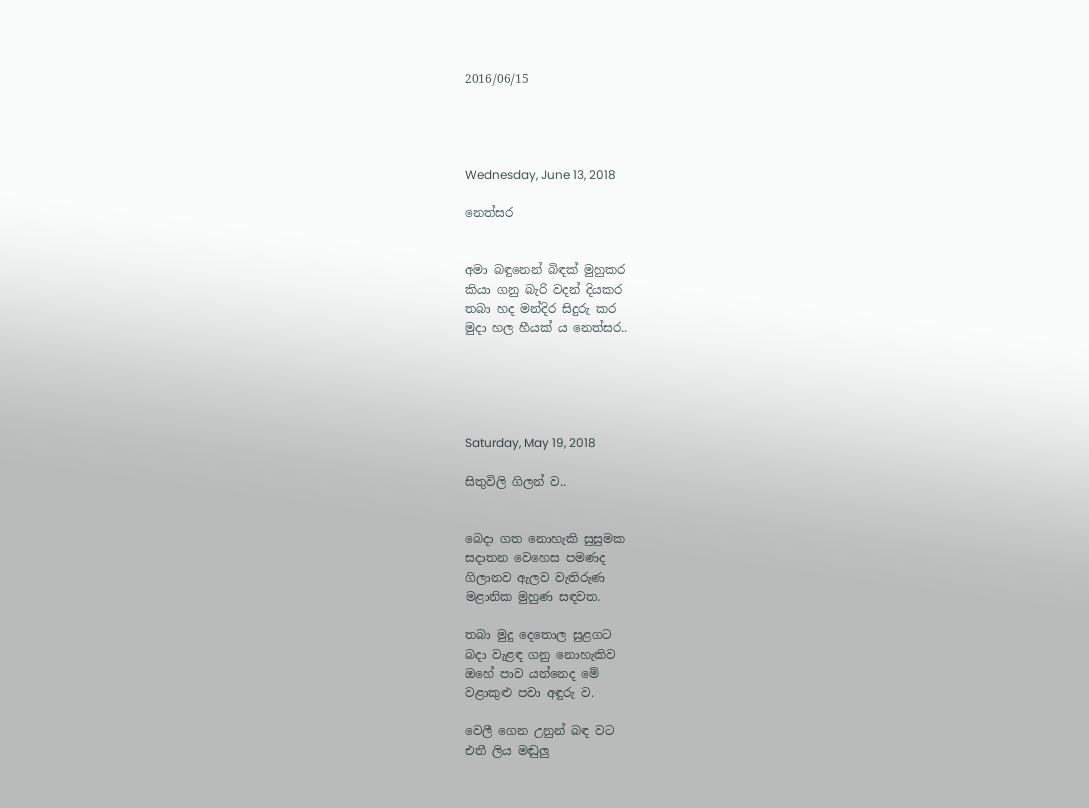2016/06/15




Wednesday, June 13, 2018

නෙත්සර


අමා බඳුනෙන් බිඳක් මුහුකර
කියා ගනු බැරි වදන් දියකර
තබා හද මන්දිර සිදුරු කර
මුදා හල හීයක් ය නෙත්සර..





Saturday, May 19, 2018

සිතුවිලි ගිලන් ව..


බෙදා ගත නොහැකි සුසුමක
සදාතන වෙහෙස පමණද
ගිලානව ඇලව වැතිරුණ
මළානික මුහුණ සඳවත.

තබා මුදු දෙතොල සුළගට
බදා වැළඳ ගනු නොහැකිව
ඔහේ පාව යන්නෙද මේ
වළාකුළු පවා අඳුරු ව.

වෙලී ගෙන උනුන් බඳ වට
එතී ලිය මඬුලු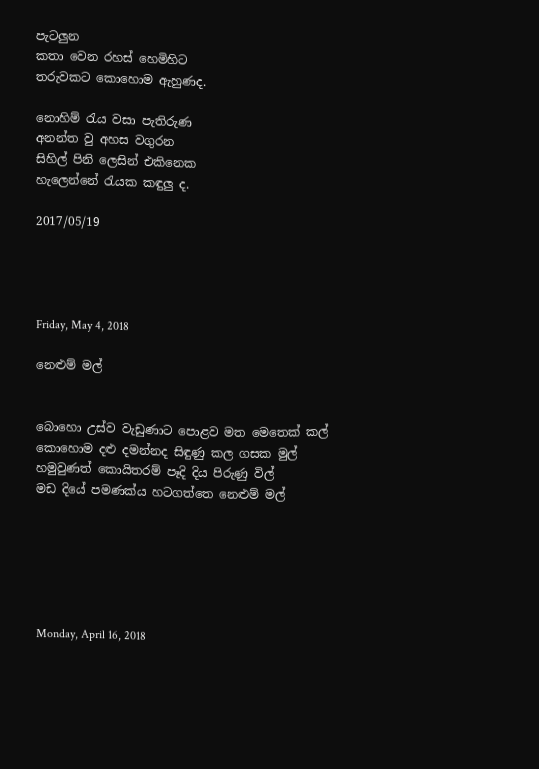පැටලුන
කතා වෙන රහස් හෙමිහිට
තරුවකට කොහොම ඇහුණද.

නොහිම් රැය වසා පැතිරුණ
අනන්ත වු අහස වගුරන
සිහිල් පිනි ලෙසින් එකිනෙක
හැලෙන්නේ රැයක කඳුලු ද.

2017/05/19




Friday, May 4, 2018

නෙළුම් මල්


බොහො උස්ව වැඩුණාට පොළව මත මෙතෙක් කල්
කොහොම දළු දමන්නද සිඳුණු කල ගසක මුල්
හමුවුණත් කොයිතරම් පෑදි දිය පිරුණු විල්
මඩ දියේ පමණක්ය හටගත්තෙ නෙළුම් මල්






Monday, April 16, 2018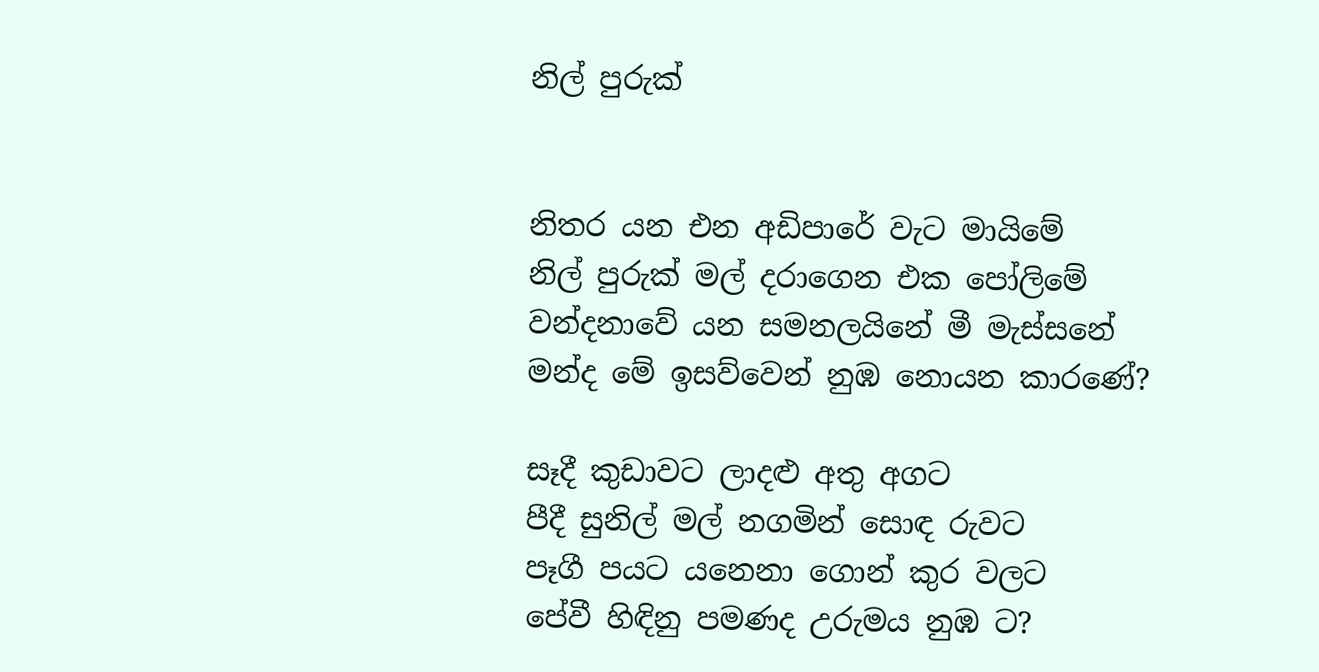නිල් පුරුක්


නිතර යන එන අඩිපාරේ වැට මායිමේ
නිල් පුරුක් මල් දරාගෙන එක පෝලිමේ
වන්දනාවේ යන සමනලයිනේ මී මැස්සනේ
මන්ද මේ ඉසව්වෙන් නුඹ නොයන කාරණේ?

සෑදී කුඩාවට ලාදළු අතු අගට
පීදී සුනිල් මල් නගමින් සොඳ රුවට
පෑගී පයට යනෙනා ගොන් කුර වලට
පේවී හිඳිනු පමණද උරුමය නුඹ ට?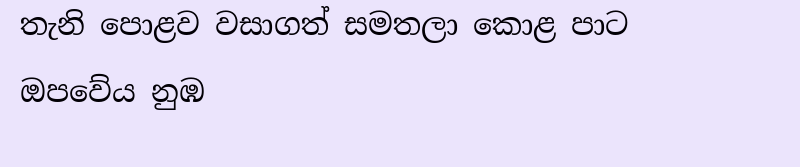තැනි පොළව වසාගත් සමතලා කොළ පාට
ඔපවේය නුඹ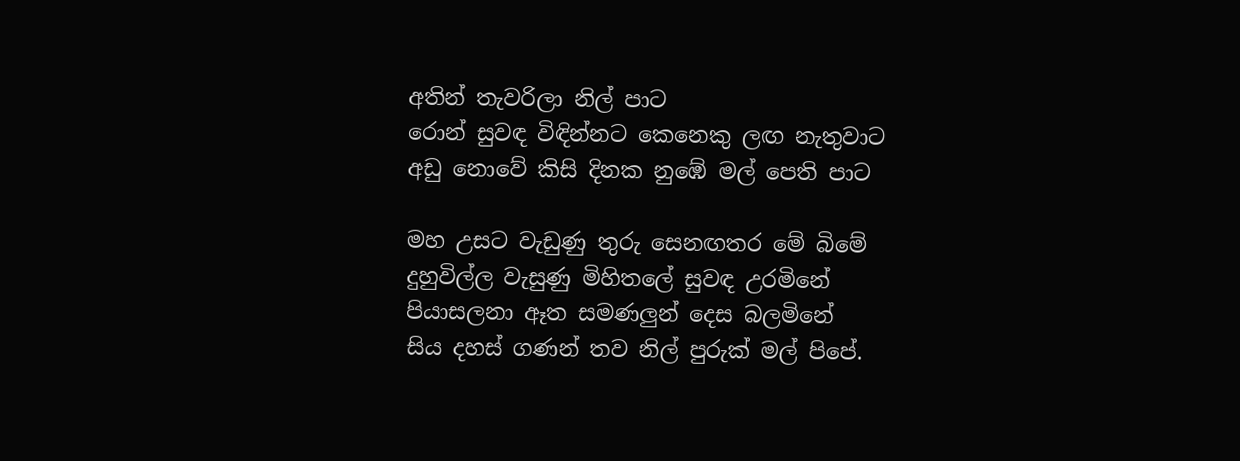අතින් තැවරිලා නිල් පාට
රොන් සුවඳ විඳින්නට කෙනෙකු ලඟ නැතුවාට
අඩු නොවේ කිසි දිනක නුඹේ මල් පෙති පාට

මහ උසට වැඩුණු තුරු සෙනඟතර මේ බිමේ
දුහුවිල්ල වැසුණු මිහිතලේ සුවඳ උරමිනේ
පියාසලනා ඈත සමණලුන් දෙස බලමිනේ
සිය දහස් ගණන් තව නිල් පුරුක් මල් පිපේ.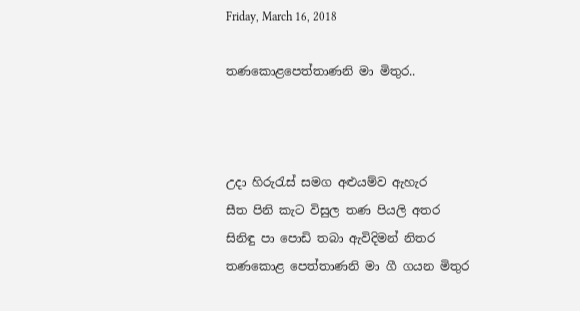Friday, March 16, 2018

තණකොළපෙත්තාණනි මා මිතුර..



උදා හිරුරැස් සමග අළුයම්ව ඇහැර
සීත පිනි කැට විසුල තණ පියලි අතර
සිනිඳු පා පොඩි තබා ඇවිදිමන් නිතර
තණකොළ පෙත්තාණනි මා ගී ගයන මිතුර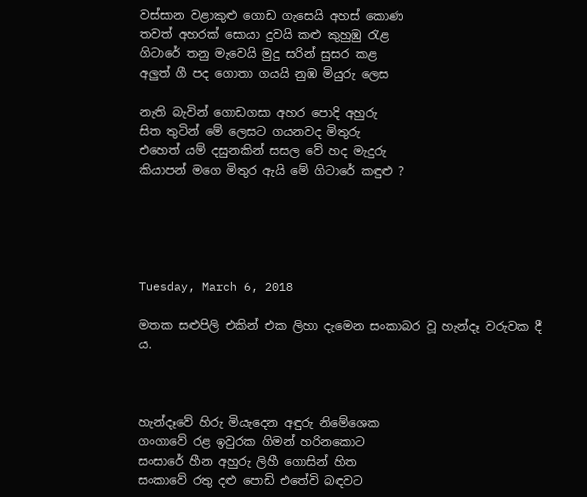වස්සාන වළාකුළු ගොඩ ගැසෙයි අහස් කොණ
තවත් අහරක් සොයා දුවයි කළු කුහුඹු රැළ
ගිටාරේ තනු මැවෙයි මුදු සරින් සුසර කළ
අලුත් ගී පද ගොතා ගයයි නුඹ මියුරු ලෙස

නැති බැවින් ගොඩගසා අහර පොදි අහුරු
සිත තුටින් මේ ලෙසට ගයනවද මිතුරු
එහෙත් යම් දසුනකින් සසල වේ හද මැදුරු
කියාපන් මගෙ මිතුර ඇයි මේ ගිටාරේ කඳුළු ?





Tuesday, March 6, 2018

මතක සළුපිලි එකින් එක ලිහා දැමෙන සංකාබර වූ හැන්දෑ වරුවක දී ය.



හැන්දෑවේ හිරු මියැදෙන අඳුරු නිමේශෙක
ගංගාවේ රළ ඉවුරක ගිමන් හරිනකොට
සංසාරේ හීන අහුරු ලිහී ගොසින් හිත
සංකාවේ රතු දළු පොඩි එතේවි බඳවට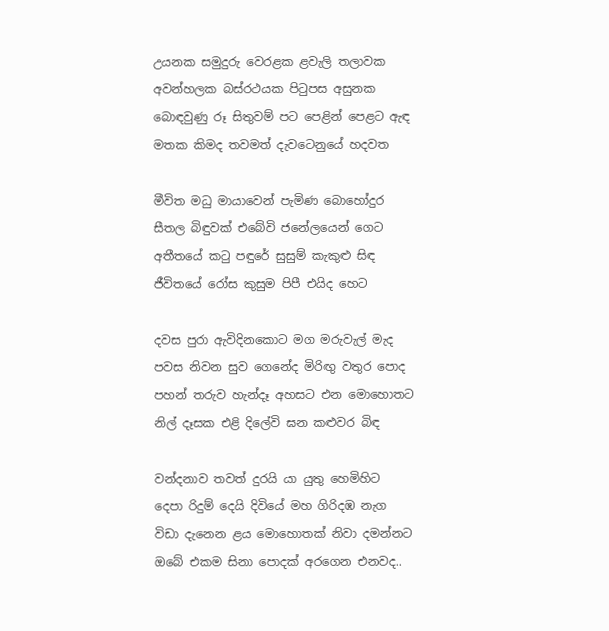උයනක සමුදුරු වෙරළක ළවැලි තලාවක
අවන්හලක බස්රථයක පිටුපස අසුනක
බොඳවුණු රූ සිතුවම් පට පෙළින් පෙළට ඇඳ
මතක කිමද තවමත් දැවටෙනුයේ හදවත

මීවිත මධු මායාවෙන් පැමිණ බොහෝදුර
සීතල බිඳුවක් එබේවි ජනේලයෙන් ගෙට
අතීතයේ කටු පඳුරේ සුසුම් කැකුළු සිඳ
ජීවිතයේ රෝස කුසුම පිපී එයිද හෙට

දවස පුරා ඇවිදිනකොට මග මරුවැල් මැද
පවස නිවන සුව ගෙනේද මිරිඟු වතුර පොද
පහන් තරුව හැන්දෑ අහසට එන මොහොතට
නිල් දෑසක එළි දිලේවි ඝන කළුවර බිඳ

වන්දනාව තවත් දුරයි යා යුතු හෙමිහිට
දෙපා රිදුම් දෙයි දිවියේ මහ ගිරිදඹ නැග
විඩා දැනෙන ළය මොහොතක් නිවා දමන්නට
ඔබේ එකම සිනා පොදක් අරගෙන එනවද..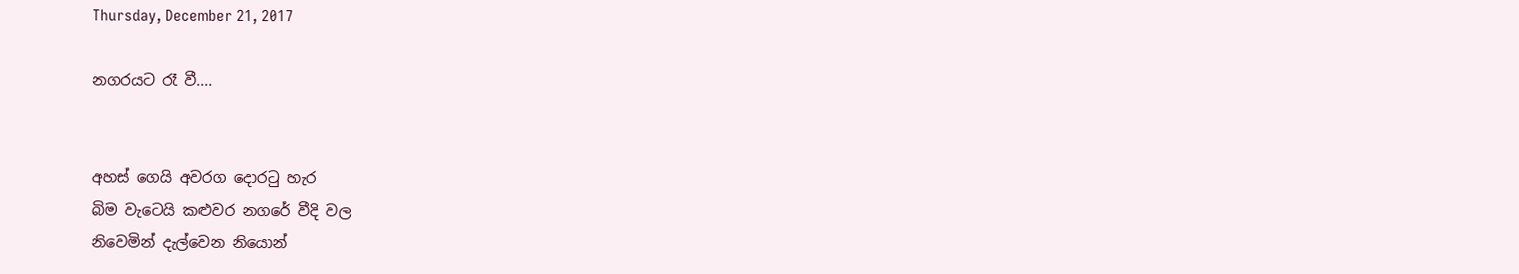Thursday, December 21, 2017

නගරයට රෑ වී....


අහස් ගෙයි අවරග දොරටු හැර
බිම වැටෙයි කළුවර නගරේ වීදි වල
නිවෙමින් දැල්වෙන නියොන්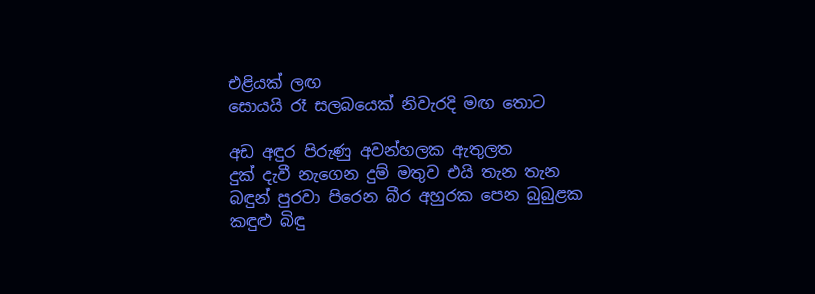එළියක් ලඟ
සොයයි රෑ සලබයෙක් නිවැරදි මඟ තොට

අඩ අඳුර පිරුණු අවන්හලක ඇතුලත
දුක් දැවී නැගෙන දුම් මතුව එයි තැන තැන
බඳුන් පුරවා පිරෙන බීර අහුරක පෙන බුබුළක
කඳුළු බිඳු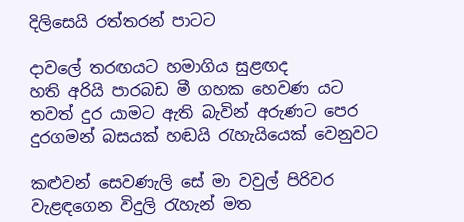දිලිසෙයි රත්තරන් පාටට

දාවලේ තරඟයට හමාගිය සුළඟද
හති අරියි පාරබඩ මී ගහක හෙවණ යට
තවත් දුර යාමට ඇති බැවින් අරුණට පෙර
දුරගමන් බසයක් හඬයි රැහැයියෙක් වෙනුවට

කළුවන් සෙවණැලි සේ මා වවුල් පිරිවර
වැළඳගෙන විදුලි රැහැන් මත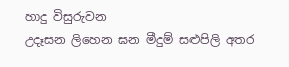හාදු විසුරුවන
උදෑසන ලිහෙන ඝන මීදුම් සළුපිලි අතර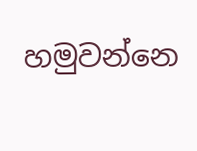හමුවන්නෙ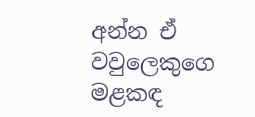අන්න ඒ වවුලෙකුගෙ මළකඳ